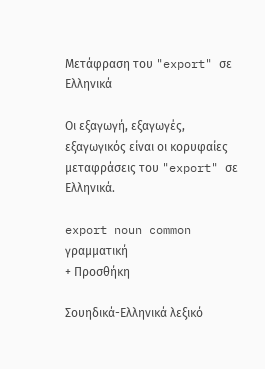Μετάφραση του "export" σε Ελληνικά

Οι εξαγωγή, εξαγωγές, εξαγωγικός είναι οι κορυφαίες μεταφράσεις του "export" σε Ελληνικά.

export noun common γραμματική
+ Προσθήκη

Σουηδικά-Ελληνικά λεξικό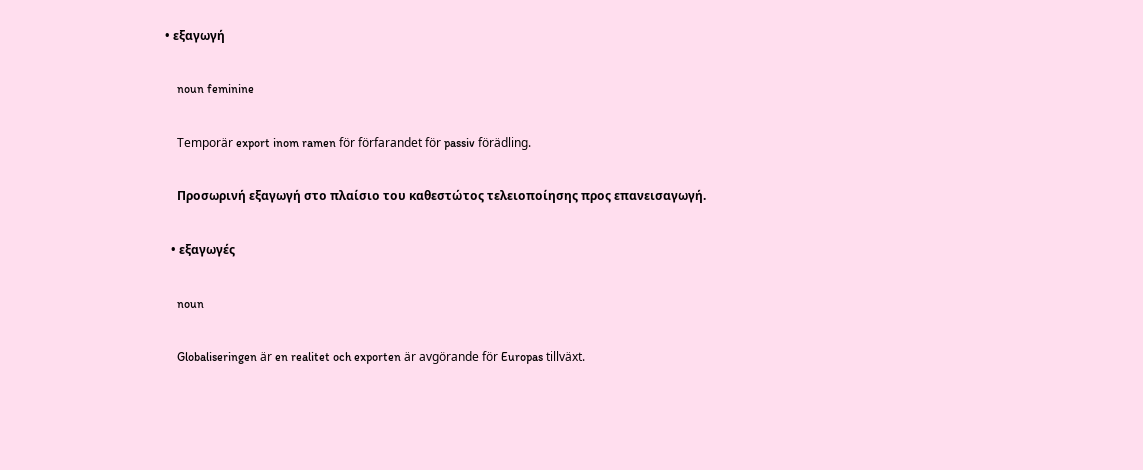• εξαγωγή

    noun feminine

    Temporär export inom ramen för förfarandet för passiv förädling.

    Προσωρινή εξαγωγή στο πλαίσιο του καθεστώτος τελειοποίησης προς επανεισαγωγή.

  • εξαγωγές

    noun

    Globaliseringen är en realitet och exporten är avgörande för Europas tillväxt.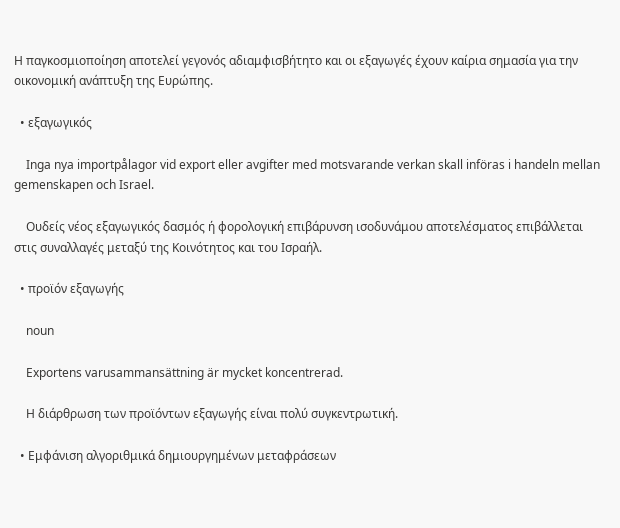Η παγκοσμιοποίηση αποτελεί γεγονός αδιαμφισβήτητο και οι εξαγωγές έχουν καίρια σημασία για την οικονομική ανάπτυξη της Ευρώπης.

  • εξαγωγικός

    Inga nya importpålagor vid export eller avgifter med motsvarande verkan skall införas i handeln mellan gemenskapen och Israel.

    Ουδείς νέος εξαγωγικός δασμός ή φορολογική επιβάρυνση ισοδυνάμου αποτελέσματος επιβάλλεται στις συναλλαγές μεταξύ της Κοινότητος και του Ισραήλ.

  • προϊόν εξαγωγής

    noun

    Exportens varusammansättning är mycket koncentrerad.

    Η διάρθρωση των προϊόντων εξαγωγής είναι πολύ συγκεντρωτική.

  • Εμφάνιση αλγοριθμικά δημιουργημένων μεταφράσεων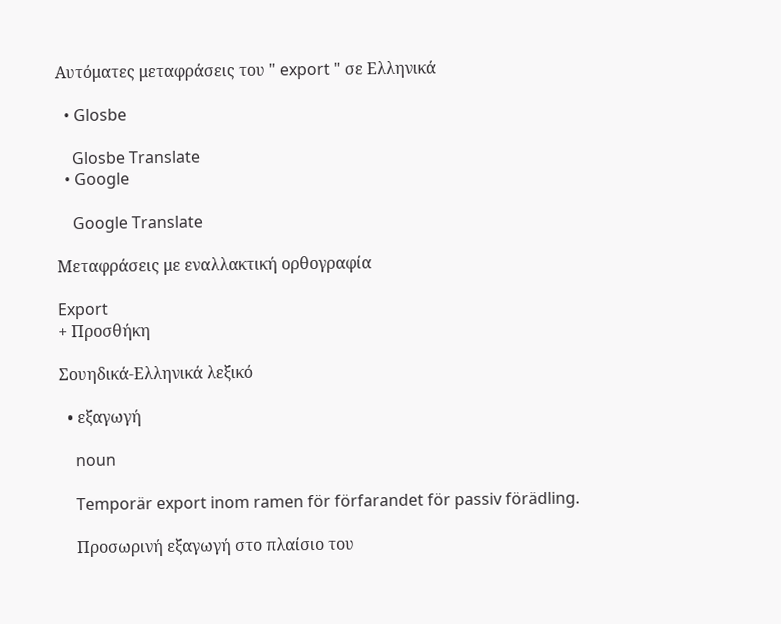Αυτόματες μεταφράσεις του " export " σε Ελληνικά

  • Glosbe

    Glosbe Translate
  • Google

    Google Translate

Μεταφράσεις με εναλλακτική ορθογραφία

Export
+ Προσθήκη

Σουηδικά-Ελληνικά λεξικό

  • εξαγωγή

    noun

    Temporär export inom ramen för förfarandet för passiv förädling.

    Προσωρινή εξαγωγή στο πλαίσιο του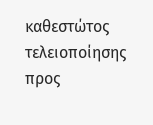καθεστώτος τελειοποίησης προς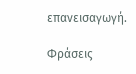επανεισαγωγή.

Φράσεις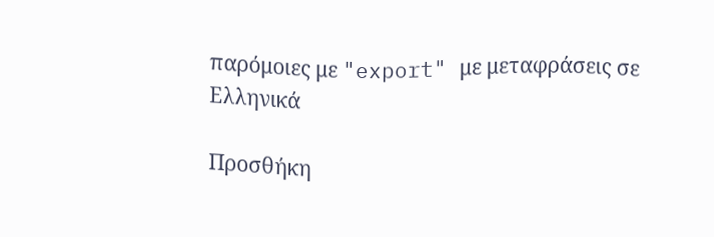παρόμοιες με "export" με μεταφράσεις σε Ελληνικά

Προσθήκη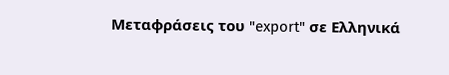Μεταφράσεις του "export" σε Ελληνικά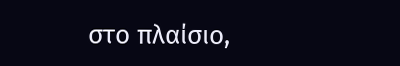στο πλαίσιο,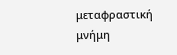μεταφραστική μνήμη